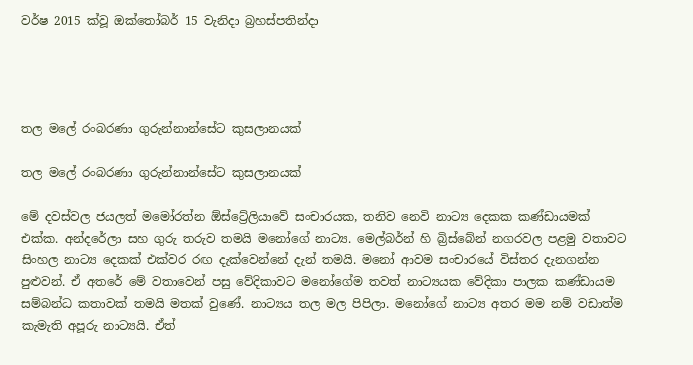වර්ෂ 2015 ක්වූ ඔක්තෝබර් 15 වැනිදා බ්‍රහස්පතින්දා




තල මලේ රංබරණා ගුරුන්නාන්සේට කුසලානයක්

තල මලේ රංබරණා ගුරුන්නාන්සේට කුසලානයක්

මේ දවස්වල ජයලත් මමෝරත්න ඕස්ට්‍රේලියාවේ සංචාරයක, තනිව නෙවි නාට්‍ය දෙකක කණ්ඩායමක් එක්ක. අන්දරේලා සහ ගුරු තරුව තමයි මනෝගේ නාට්‍ය. මෙල්බර්න් හි බ්‍රිස්බේන් නගරවල පළමු වතාවට සිංහල නාට්‍ය දෙකක් එක්වර රඟ දැක්වෙන්නේ දැන් තමයි. මනෝ ආවම සංචාරයේ විස්තර දැනගන්න පුළුවන්. ඒ අතරේ මේ වතාවෙන් පසු වේදිකාවට මනෝගේම තවත් නාට්‍යයක වේදිකා පාලක කණ්ඩායම සම්බන්ධ කතාවක් තමයි මතක් වුණේ. නාට්‍යය තල මල පිපිලා. මනෝගේ නාට්‍ය අතර මම නම් වඩාත්ම කැමැති අපූරු නාට්‍යයි. ඒත්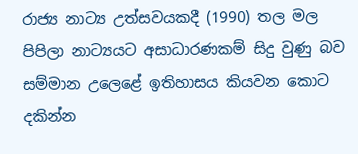රාජ්‍ය නාට්‍ය උත්සවයකදී (1990) තල මල පිපිලා නාට්‍යයට අසාධාරණකම් සිදු වුණු බව සම්මාන උලෙළේ ඉතිහාසය කියවන කොට දකින්න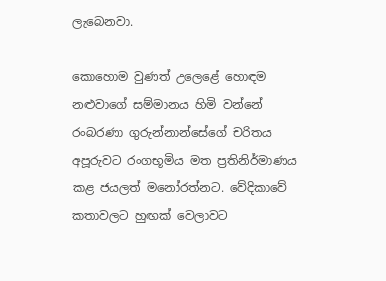ලැබෙනවා.

කොහොම වුණත් උලෙළේ හොඳම නළුවාගේ සම්මානය හිමි වන්නේ රංබරණා ගුරුන්නාන්සේගේ චරිතය අපූරුවට රංගභූමිය මත ප්‍රතිනිර්මාණය කළ ජයලත් මනෝරත්නට. වේදිකාවේ කතාවලට හුඟක් වෙලාවට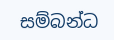සම්බන්ධ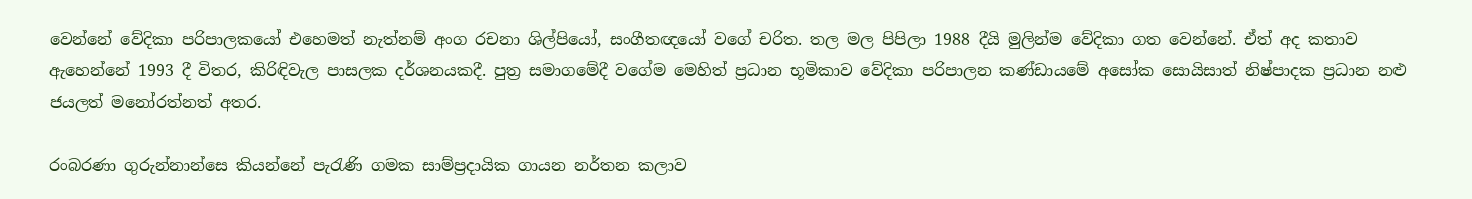වෙන්නේ වේදිකා පරිපාලකයෝ එහෙමත් නැත්නම් අංග රචනා ශිල්පියෝ, සංගීතඥයෝ වගේ චරිත. තල මල පිපිලා 1988 දීයි මුලින්ම වේදිකා ගත වෙන්නේ. ඒත් අද කතාව ඇහෙන්නේ 1993 දී විතර, කිරිඳිවැල පාසලක දර්ශනයකදී. පුත්‍ර සමාගමේදී වගේම මෙහිත් ප්‍රධාන භූමිකාව වේදිකා පරිපාලන කණ්ඩායමේ අසෝක සොයිසාත් නිෂ්පාදක ප්‍රධාන නළු ජයලත් මනෝරත්නත් අතර.

රංබරණා ගුරුන්නාන්සෙ කියන්නේ පැරැණි ගමක සාම්ප්‍රදායික ගායන නර්තන කලාව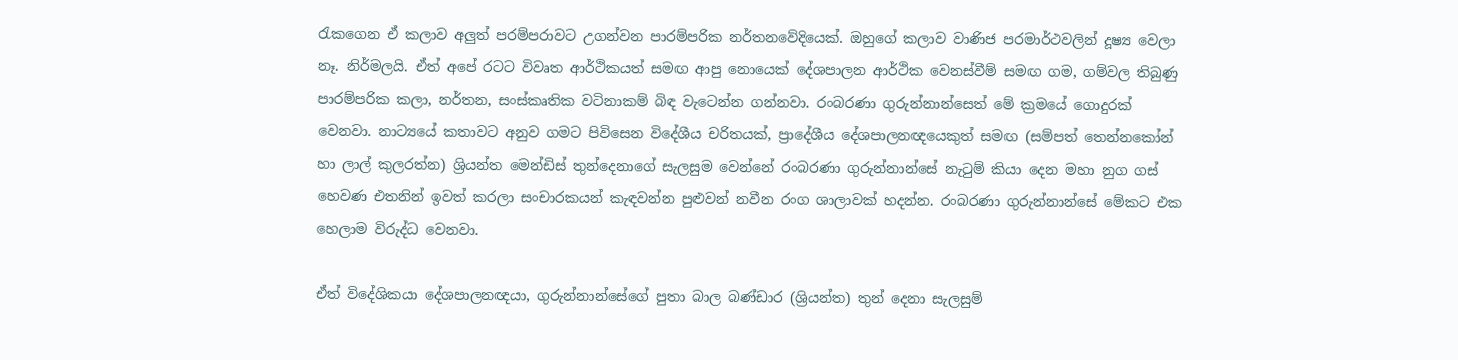රැකගෙන ඒ කලාව අලුත් පරම්පරාවට උගන්වන පාරම්පරික නර්තනවේදියෙක්. ඔහුගේ කලාව වාණිජ පරමාර්ථවලින් දූෂ්‍ය වෙලා නෑ. නිර්මලයි. ඒත් අපේ රටට විවෘත ආර්ථිකයත් සමඟ ආපු නොයෙක් දේශපාලන ආර්ථික වෙනස්වීම් සමඟ ගම, ගම්වල තිබුණු පාරම්පරික කලා, නර්තන, සංස්කෘතික වටිනාකම් බිඳ වැටෙන්න ගන්නවා. රංබරණා ගුරුන්නාන්සෙත් මේ ක්‍රමයේ ගොදුරක් වෙනවා. නාට්‍යයේ කතාවට අනුව ගමට පිවිසෙන විදේශීය චරිතයක්, ප්‍රාදේශීය දේශපාලනඥයෙකුත් සමඟ (සම්පත් තෙන්නකෝන් හා ලාල් කුලරත්න) ශ්‍රියන්ත මෙන්ඩිස් තුන්දෙනාගේ සැලසුම වෙන්නේ රංබරණා ගුරුන්නාන්සේ නැටුම් කියා දෙන මහා නුග ගස් හෙවණ එතනින් ඉවත් කරලා සංචාරකයන් කැඳවන්න පුළුවන් නවීන රංග ශාලාවක් හදන්න. රංබරණා ගුරුන්නාන්සේ මේකට එක හෙලාම විරුද්ධ වෙනවා.

ඒත් විදේශිකයා දේශපාලනඥයා, ගුරුන්නාන්සේගේ පුතා බාල බණ්ඩාර (ශ්‍රියන්ත) තුන් දෙනා සැලසුම්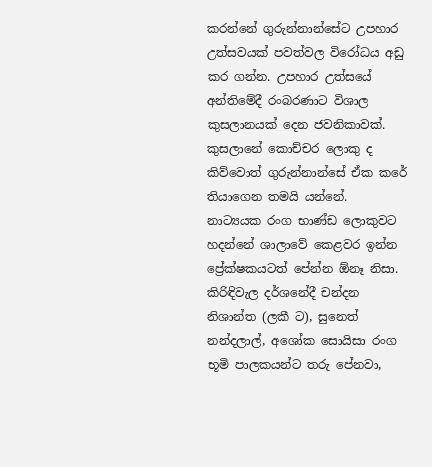කරන්නේ ගුරුන්නාන්සේට උපහාර උත්සවයක් පවත්වල විරෝධය අඩු කර ගන්න. උපහාර උත්සයේ අන්තිමේදී රංබරණාට විශාල කුසලානයක් දෙන ජවනිකාවක්. කුසලානේ කොච්චර ලොකු ද කිව්වොත් ගුරුන්නාන්සේ ඒක කරේ තියාගෙන තමයි යන්නේ. නාට්‍යයක රංග භාණ්ඩ ලොකුවට හදන්නේ ශාලාවේ කෙළවර ඉන්න ප්‍රේක්ෂකයටත් පේන්න ඕනෑ නිසා. කිරිඳිවැල දර්ශනේදී චන්දන නිශාන්ත (ලකී ට), සුනෙත් නන්දලාල්, අශෝක සොයිසා රංග භූමි පාලකයන්ට තරු පේනවා,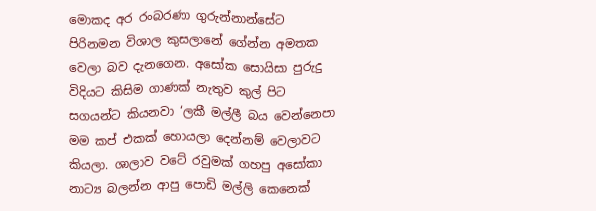මොකද අර රංබරණා ගුරුන්නාන්සේට පිරිනමන විශාල කුසලානේ ගේන්න අමතක වෙලා බව දැනගෙන. අසෝක සොයිසා පුරුදු විදියට කිසිම ගාණක් නැතුව කුල් පිට සගයන්ට කියනවා ‘ලකී මල්ලී බය වෙන්නෙපා මම කප් එකක් හොයලා දෙන්නම් වෙලාවට කියලා. ශාලාව වටේ රවුමක් ගහපු අසෝකා නාට්‍ය බලන්න ආපු පොඩි මල්ලි කෙනෙක්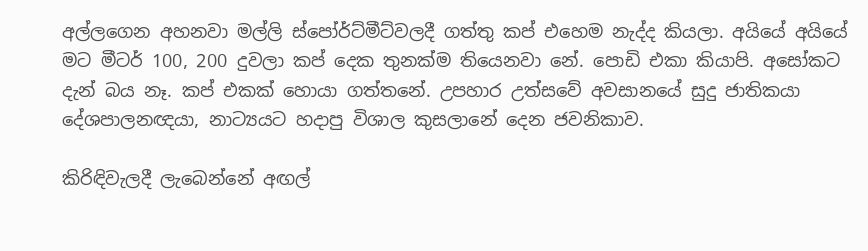අල්ලගෙන අහනවා මල්ලි ස්පෝර්ට්මීට්වලදී ගත්තු කප් එහෙම නැද්ද කියලා. අයියේ අයියේ මට මීටර් 100, 200 දුවලා කප් දෙක තුනක්ම තියෙනවා නේ. පොඩි එකා කියාපි. අසෝකට දැන් බය නෑ. කප් එකක් හොයා ගත්තනේ. උපහාර උත්සවේ අවසානයේ සුදු ජාතිකයා දේශපාලනඥයා, නාට්‍යයට හදාපු විශාල කුසලානේ දෙන ජවනිකාව.

කිරිඳිවැලදී ලැබෙන්නේ අඟල්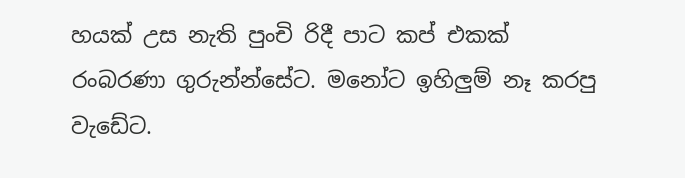හයක් උස නැති පුංචි රිදී පාට කප් එකක් රංබරණා ගුරුන්න්සේට. මනෝට ඉහිලුම් නෑ කරපු වැඩේට.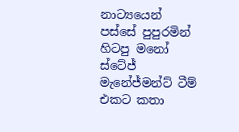නාට්‍යයෙන් පස්සේ පුපුරමින් හිටපු මනෝ ස්ටේජ් මැනේජ්මන්ට් ටීම් එකට කතා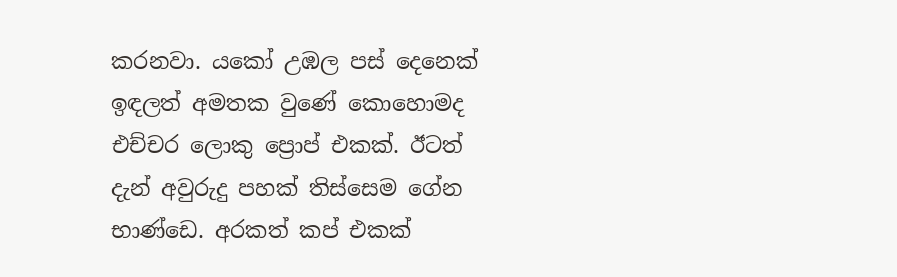කරනවා. යකෝ උඹල පස් දෙනෙක් ඉඳලත් අමතක වුණේ කොහොමද එච්චර ලොකු ප්‍රොප් එකක්. ඊටත් දැන් අවුරුදු පහක් තිස්සෙම ගේන භාණ්ඩෙ. අරකත් කප් එකක්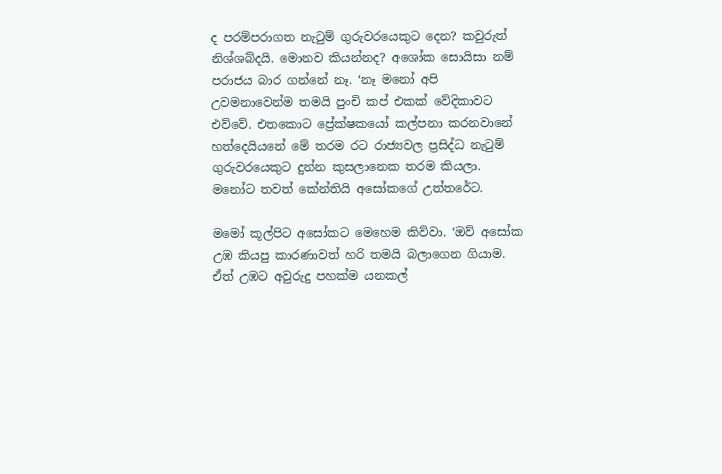ද පරම්පරාගත නැටුම් ගුරුවරයෙකුට දෙන? කවුරුත් නිශ්ශබ්දයි. මොනව කියන්නද? අශෝක සොයිසා නම් පරාජය බාර ගන්නේ නෑ. ‘නෑ මනෝ අපි උවමනාවෙන්ම තමයි පුංචි කප් එකක් වේදිකාවට එව්වේ. එතකොට ප්‍රේක්ෂකයෝ කල්පනා කරනවානේ හත්දෙයියනේ මේ තරම රට රාජ්‍යවල ප්‍රසිද්ධ නැටුම් ගුරුවරයෙකුට දුන්න කුසලානෙක තරම කියලා. මනෝට තවත් කේන්තියි අසෝකගේ උත්තරේට.

මමෝ කූල්පිට අසෝකට මෙහෙම කිව්වා. ‘ඔව් අසෝක උඹ කියපු කාරණාවත් හරි තමයි බලාගෙන ගියාම. ඒත් උඹට අවුරුදු පහක්ම යනකල්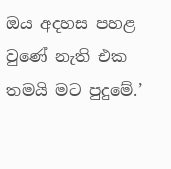ඔය අදහස පහළ වුණේ නැති එක තමයි මට පුදුමේ.’